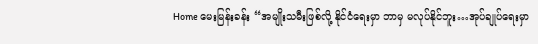Home မေးမြန်းခန်း “အမျိုးသမီးဖြစ်လို့ နိုင်ငံရေးမှာ ဘာမှ မလုပ်နိုင်ဘူး…အုပ်ချုပ်ရေးမှာ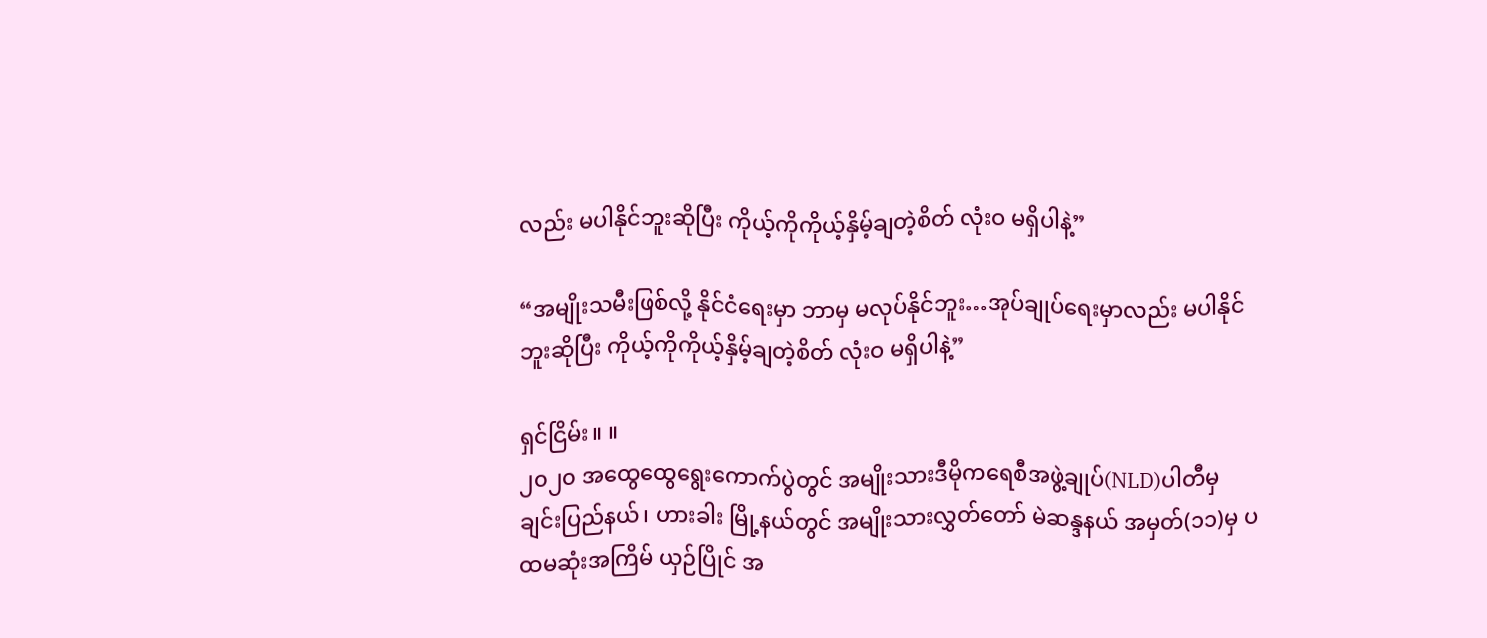လည်း မပါနိုင်ဘူးဆိုပြီး ကိုယ့်ကိုကိုယ့်နှိမ့်ချတဲ့စိတ် လုံးဝ မရှိပါနဲ့”

“အမျိုးသမီးဖြစ်လို့ နိုင်ငံရေးမှာ ဘာမှ မလုပ်နိုင်ဘူး…အုပ်ချုပ်ရေးမှာလည်း မပါနိုင်ဘူးဆိုပြီး ကိုယ့်ကိုကိုယ့်နှိမ့်ချတဲ့စိတ် လုံးဝ မရှိပါနဲ့”

ရှင်ငြိမ်း။ ။
၂၀၂၀ အထွေထွေရွေးကောက်ပွဲတွင် အမျိုးသားဒီမိုကရေစီအဖွဲ့ချုပ်(NLD)ပါတီမှ ချင်းပြည်နယ်၊ ဟားခါး မြို့နယ်တွင် အမျိုးသားလွှတ်တော် မဲဆန္ဒနယ် အမှတ်(၁၁)မှ ပထမဆုံးအကြိမ် ယှဉ်ပြိုင် အ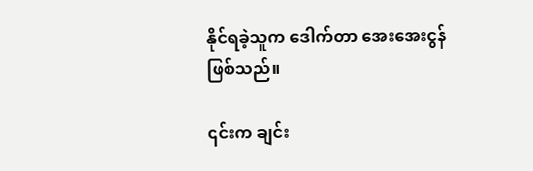နိုင်ရခဲ့သူက ဒေါက်တာ အေးအေးငွန် ဖြစ်သည်။

၎င်းက ချင်း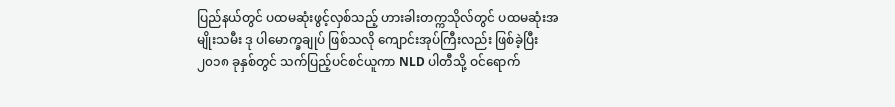ပြည်နယ်တွင် ပထမဆုံးဖွင့်လှစ်သည့် ဟားခါးတက္ကသိုလ်တွင် ပထမဆုံးအမျိုးသမီး ဒု ပါမောက္ခချုပ် ဖြစ်သလို ကျောင်းအုပ်ကြီးလည်း ဖြစ်ခဲ့ပြီး ၂၀၁၈ ခုနှစ်တွင် သက်ပြည့်ပင်စင်ယူကာ NLD ပါတီသို့ ဝင်ရောက်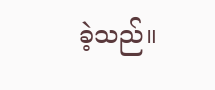ခဲ့သည်။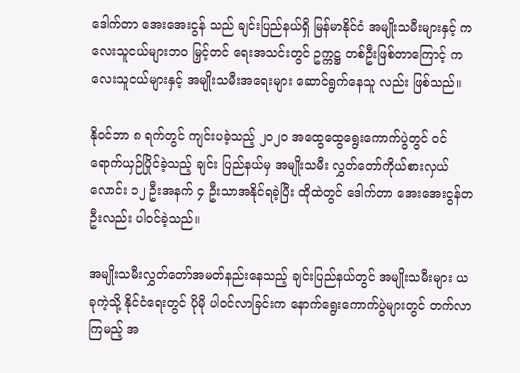ဒေါက်တာ အေးအေးငွန် သည် ချင်းပြည်နယ်ရှိ မြန်မာနိုင်ငံ အမျိုးသမီးများနှင့် ကလေးသူငယ်များဘဝ မြှင့်တင် ရေးအသင်းတွင် ဥက္ကဋ္ဌ တစ်ဦးဖြစ်တာကြောင့် ကလေးသူငယ်များနှင့် အမျိုးသမီးအရေးများ ဆောင်ရွက်နေသူ လည်း ဖြစ်သည်။

နိုဝင်ဘာ ၈ ရက်တွင် ကျင်းပခဲ့သည့် ၂၀၂၀ အထွေထွေရွေးကောက်ပွဲတွင် ဝင်ရောက်ယှဉ်ပြိုင်ခဲ့သည့် ချင်း ပြည်နယ်မှ အမျိုးသမီး လွှတ်တော်ကိုယ်စားလှယ်လောင်း ၁၂ ဦးအနက် ၄ ဦးသာအနိုင်ရခဲ့ပြီး ထိုထဲတွင် ဒေါက်တာ အေးအေးငွန်တဦးလည်း ပါဝင်ခဲ့သည်။

အမျိုးသမီးလွှတ်တော်အမတ်နည်းနေသည့် ချင်းပြည်နယ်တွင် အမျိုးသမီးများ ယခုကဲ့သို့ နိုင်ငံရေးတွင် ပိုမို ပါဝင်လာခြင်းက နောက်ရွေးကောက်ပွဲများတွင် တက်လာကြမည့် အ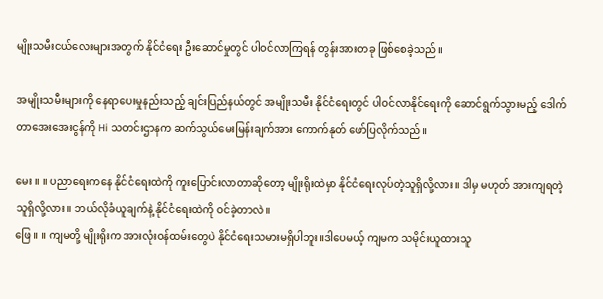မျိုးသမီးငယ်လေးများအတွက် နိုင်ငံရေး ဦးဆောင်မှုတွင် ပါဝင်လာကြရန် တွန်းအားတခု ဖြစ်စေခဲ့သည်။

အမျိုးသမီးများကို နေရာပေးမှုနည်းသည့် ချင်းပြည်နယ်တွင် အမျိုးသမီး နိုင်ငံရေးတွင် ပါဝင်လာနိုင်ရေးကို ဆောင်ရွက်သွားမည့် ဒေါက်တာအေးအေးငွန်ကို Hi သတင်းဌာနက ဆက်သွယ်မေးမြန်းချက်အား ကောက်နုတ် ဖော်ပြလိုက်သည်။

မေး ။ ။ ပညာရေးကနေ နိုင်ငံရေးထဲကို ကူးပြောင်းလာတာဆိုတော့ မျိုးရိုးထဲမှာ နိုင်ငံရေးလုပ်တဲ့သူရှိလို့လား။ ဒါမှ မဟုတ် အားကျရတဲ့ သူရှိလို့လား။ ဘယ်လိုခံယူချက်နဲ့ နိုင်ငံရေးထဲကို ဝင်ခဲ့တာလဲ။
ဖြေ ။ ။ ကျမတို့ မျိုးရိုးက အားလုံးဝန်ထမ်းတွေပဲ နိုင်ငံရေးသမားမရှိပါဘူး။ဒါပေမယ့် ကျမက သမိုင်းယူထားသူ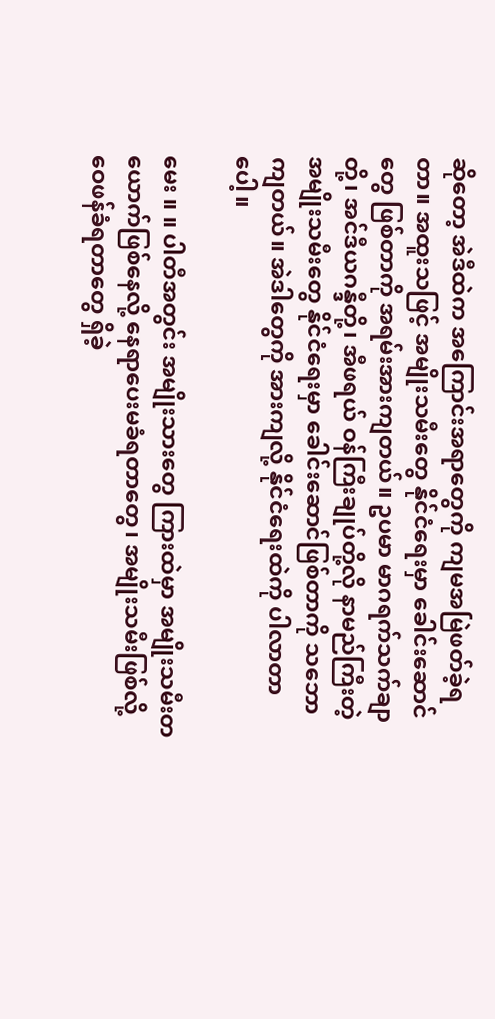ဆိုတော့ အဲဒီထဲက အကြောင်းအရာတွေကို ကျမအမြဲဖတ်ခဲ့ရတာ။ အထူးသဖြင့် အမျိုးသမီးတွေ နိုင်ငံရေးမှာ ခေါင်းဆောင်တွေ ဖြစ်တာကို အရမ်းအားကျတယ်။ ဥပမာ မာဂရက်သက်ချာတို့၊ အင်ဒီယဂန္ဒီတို့၊ အီဖရယ် ဝန်ကြီးချုပ်တို့လို နာမည်ကြီးတဲ့ အမျိုးသမီးတွေ နိုင်ငံရေးမှာ ခေါင်းဆောင်ဖြစ်တာကို သဘောကျတယ်။ အဲဒါတွေကို အားကျလို့ နိုင်ငံရေးထဲကို ပါလာတာပေါ့။

မေး ။ ။ ပါတီအတွင်း အမျိုးသားတွေ ကြားထဲမှာ အမျိုးသမီးတယောက်ဖြစ်နေလို့ နေရာပေးမခံရတာတွေ၊ အမျိုးသမီးဖြစ်လို့ ဝေဖန်ခံရတာတွေ ရှိခဲ့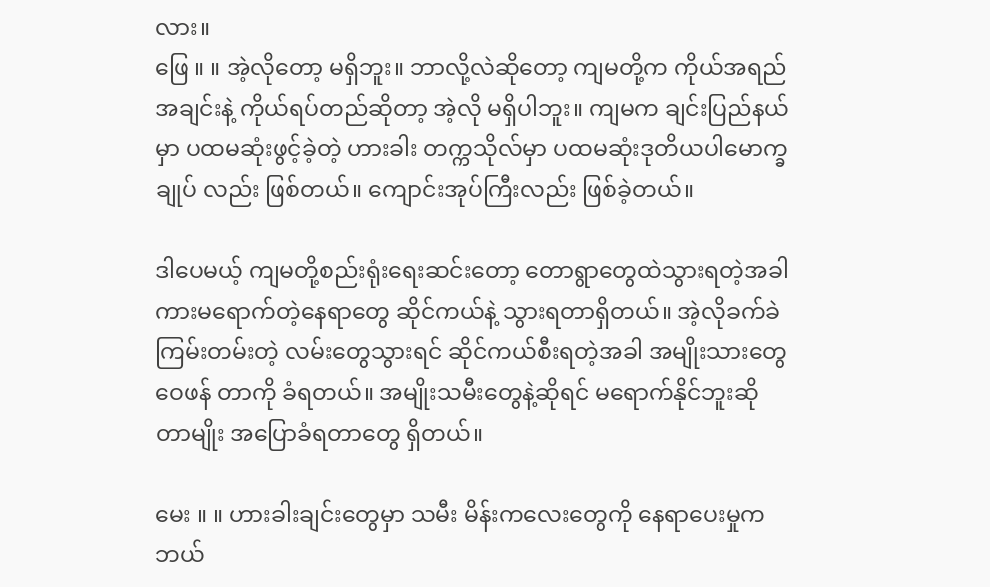လား။
ဖြေ ။ ။ အဲ့လိုတော့ မရှိဘူး။ ဘာလို့လဲဆိုတော့ ကျမတို့က ကိုယ်အရည်အချင်းနဲ့ ကိုယ်ရပ်တည်ဆိုတာ့ အဲ့လို မရှိပါဘူး။ ကျမက ချင်းပြည်နယ်မှာ ပထမဆုံးဖွင့်ခဲ့တဲ့ ဟားခါး တက္ကသိုလ်မှာ ပထမဆုံးဒုတိယပါမောက္ခချုပ် လည်း ဖြစ်တယ်။ ကျောင်းအုပ်ကြီးလည်း ဖြစ်ခဲ့တယ်။

ဒါပေမယ့် ကျမတို့စည်းရုံးရေးဆင်းတော့ တောရွာတွေထဲသွားရတဲ့အခါ ကားမရောက်တဲ့နေရာတွေ ဆိုင်ကယ်နဲ့ သွားရတာရှိတယ်။ အဲ့လိုခက်ခဲကြမ်းတမ်းတဲ့ လမ်းတွေသွားရင် ဆိုင်ကယ်စီးရတဲ့အခါ အမျိုးသားတွေ ဝေဖန် တာကို ခံရတယ်။ အမျိုးသမီးတွေနဲ့ဆိုရင် မရောက်နိုင်ဘူးဆိုတာမျိုး အပြောခံရတာတွေ ရှိတယ်။

မေး ။ ။ ဟားခါးချင်းတွေမှာ သမီး မိန်းကလေးတွေကို နေရာပေးမှုက ဘယ်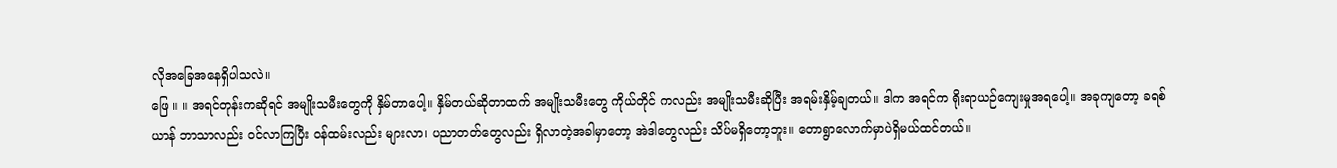လိုအခြေအနေရှိပါသလဲ။
ဖြေ ။ ။ အရင်တုန်းကဆိုရင် အမျိုးသမီးတွေကို နှိမ်တာပေါ့။ နှိမ်တယ်ဆိုတာထက် အမျိုးသမီးတွေ ကိုယ်တိုင် ကလည်း အမျိုးသမီးဆိုပြီး အရမ်းနှိမ့်ချတယ်။ ဒါက အရင်က ရိုးရာယဉ်ကျေးမှုအရပေါ့။ အခုကျတော့ ခရစ်ယာန် ဘာသာလည်း ဝင်လာကြပြီး ဝန်ထမ်းလည်း များလာ၊ ပညာတတ်တွေလည်း ရှိလာတဲ့အခါမှာတော့ အဲဒါတွေလည်း သိပ်မရှိတော့ဘူး။ တောရွာလောက်မှာပဲရှိမယ်ထင်တယ်။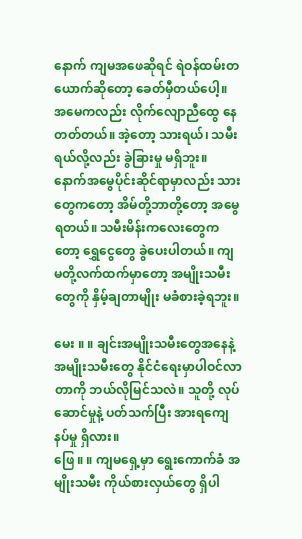နောက် ကျမအဖေဆိုရင် ရဲဝန်ထမ်းတယောက်ဆိုတော့ ခေတ်မှီတယ်ပေါ့။ အမေကလည်း လိုက်လျောညီထွေ နေတတ်တယ်။ အဲ့တော့ သားရယ်၊ သမီးရယ်လို့လည်း ခွဲခြားမှု မရှိဘူး။ နောက်အမွေပိုင်းဆိုင်ရာမှာလည်း သား တွေကတော့ အိမ်တို့ဘာတို့တော့ အမွေရတယ်။ သမီးမိန်းကလေးတွေကတော့ ရွှေငွေတွေ ခွဲပေးပါတယ်။ ကျမတို့လက်ထက်မှာတော့ အမျိုးသမီးတွေကို နှိမ့်ချတာမျိုး မခံစားခဲ့ရဘူး။

မေး ။ ။ ချင်းအမျိုးသမီးတွေအနေနဲ့ အမျိုးသမီးတွေ နိုင်ငံရေးမှာပါဝင်လာတာကို ဘယ်လိုမြင်သလဲ။ သူတို့ လုပ်ဆောင်မှုနဲ့ ပတ်သက်ပြီး အားရကျေနပ်မှု ရှိလား။
ဖြေ ။ ။ ကျမရှေ့မှာ ရွေးကောက်ခံ အမျိုးသမီး ကိုယ်စားလှယ်တွေ ရှိပါ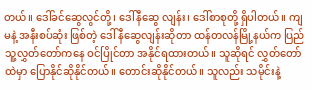တယ်။ ဒေါ်ခင်ဆွေလွင်တို့၊ ဒေါ်နီဆွေ လျန်း၊ ဒေါ်စာစုတို့ ရှိပါတယ်။ ကျမနဲ့ အနီးစပ်ဆုံး ဖြစ်တဲ့ ဒေါ် နီဆွေလျန်းဆိုတာ ထန်တလန်မြို့နယ်က ပြည်သူ့လွှတ်တော်ကနေ ဝင်ပြိုင်တာ အနိုင်ရထားတယ်။ သူဆိုရင် လွှတ်တော်ထဲမှာ ပြောနိုင်ဆိုနိုင်တယ်။ တောင်းဆိုနိုင်တယ်။ သူလည်း သမိုင်းနဲ့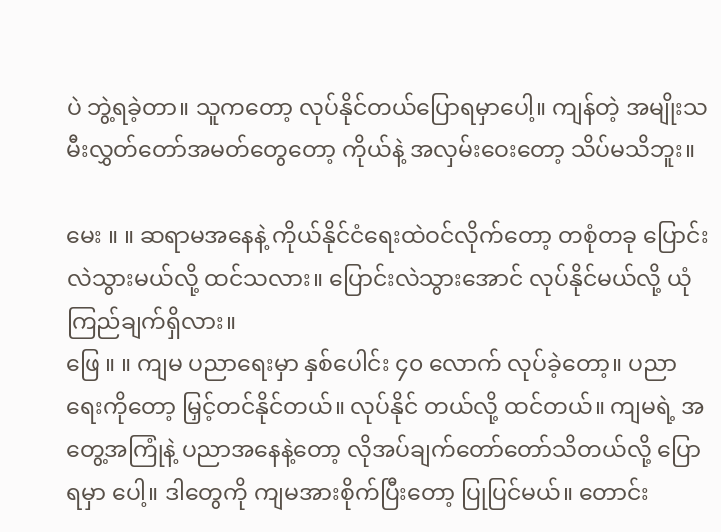ပဲ ဘွဲ့ရခဲ့တာ။ သူကတော့ လုပ်နိုင်တယ်ပြောရမှာပေါ့။ ကျန်တဲ့ အမျိုးသမီးလွှတ်တော်အမတ်တွေတော့ ကိုယ်နဲ့ အလှမ်းဝေးတော့ သိပ်မသိဘူး။

မေး ။ ။ ဆရာမအနေနဲ့ ကိုယ်နိုင်ငံရေးထဲဝင်လိုက်တော့ တစုံတခု ပြောင်းလဲသွားမယ်လို့ ထင်သလား။ ပြောင်းလဲသွားအောင် လုပ်နိုင်မယ်လို့ ယုံကြည်ချက်ရှိလား။
ဖြေ ။ ။ ကျမ ပညာရေးမှာ နှစ်ပေါင်း ၄၀ လောက် လုပ်ခဲ့တော့။ ပညာရေးကိုတော့ မြှင့်တင်နိုင်တယ်။ လုပ်နိုင် တယ်လို့ ထင်တယ်။ ကျမရဲ့ အတွေ့အကြုံနဲ့ ပညာအနေနဲ့တော့ လိုအပ်ချက်တော်တော်သိတယ်လို့ ပြောရမှာ ပေါ့။ ဒါတွေကို ကျမအားစိုက်ပြီးတော့ ပြုပြင်မယ်။ တောင်း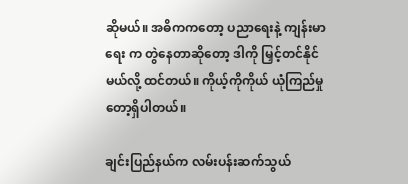ဆိုမယ်။ အဓိကကတော့ ပညာရေးနဲ့ ကျန်းမာရေး က တွဲနေတာဆိုတော့ ဒါကို မြှင့်တင်နိုင်မယ်လို့ ထင်တယ်။ ကိုယ့်ကိုကိုယ် ယုံကြည်မှုတော့ရှိပါတယ်။

ချင်းပြည်နယ်က လမ်းပန်းဆက်သွယ်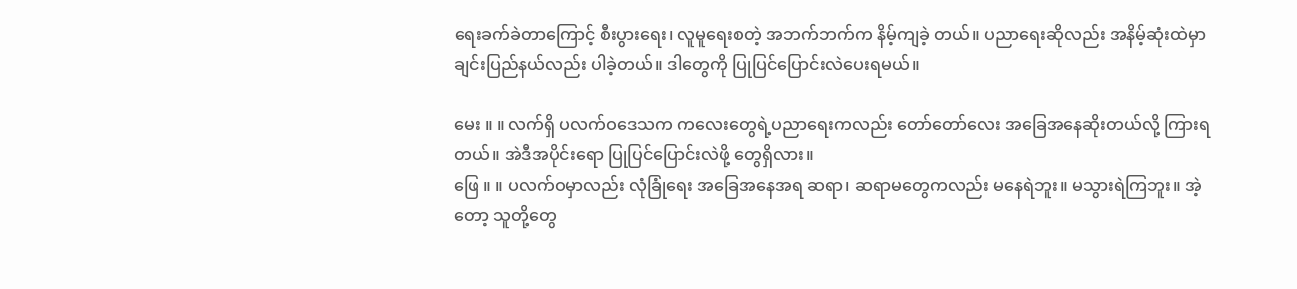ရေးခက်ခဲတာကြောင့် စီးပွားရေး၊ လူမူရေးစတဲ့ အဘက်ဘက်က နိမ့်ကျခဲ့ တယ်။ ပညာရေးဆိုလည်း အနိမ့်ဆုံးထဲမှာ ချင်းပြည်နယ်လည်း ပါခဲ့တယ်။ ဒါတွေကို ပြုပြင်ပြောင်းလဲပေးရမယ်။

မေး ။ ။ လက်ရှိ ပလက်ဝဒေသက ကလေးတွေရဲ့ပညာရေးကလည်း တော်တော်လေး အခြေအနေဆိုးတယ်လို့ ကြားရတယ်။ အဲဒီအပိုင်းရော ပြုပြင်ပြောင်းလဲဖို့ တွေရှိလား။
ဖြေ ။ ။ ပလက်ဝမှာလည်း လုံခြုံရေး အခြေအနေအရ ဆရာ၊ ဆရာမတွေကလည်း မနေရဲဘူး။ မသွားရဲကြဘူး။ အဲ့တော့ သူတို့တွေ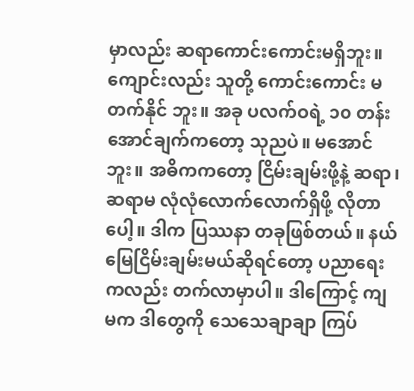မှာလည်း ဆရာကောင်းကောင်းမရှိဘူး။ ကျောင်းလည်း သူတို့ ကောင်းကောင်း မတက်နိုင် ဘူး။ အခု ပလက်ဝရဲ့ ၁၀ တန်းအောင်ချက်ကတော့ သုညပဲ။ မအောင်ဘူး။ အဓိကကတော့ ငြိမ်းချမ်းဖို့နဲ့ ဆရာ၊ ဆရာမ လုံလုံလောက်လောက်ရှိဖို့ လိုတာပေါ့။ ဒါက ပြဿနာ တခုဖြစ်တယ်။ နယ်မြေငြိမ်းချမ်းမယ်ဆိုရင်တော့ ပညာရေး ကလည်း တက်လာမှာပါ။ ဒါကြောင့် ကျမက ဒါတွေကို သေသေချာချာ ကြပ်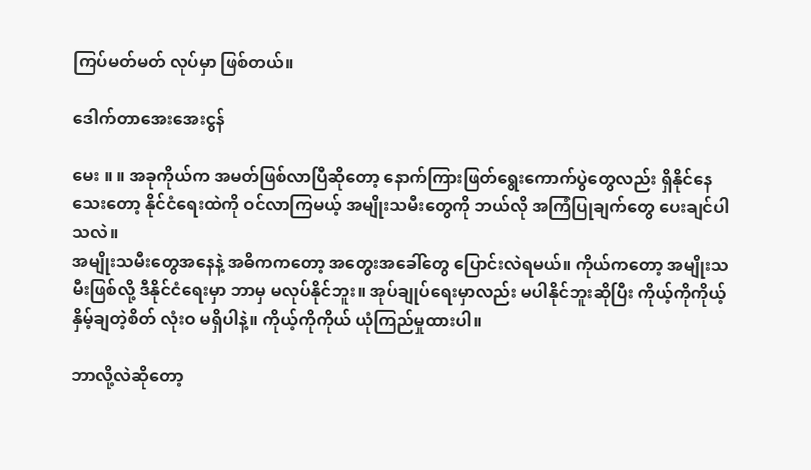ကြပ်မတ်မတ် လုပ်မှာ ဖြစ်တယ်။

ဒေါက်တာအေးအေးငွန်

မေး ။ ။ အခုကိုယ်က အမတ်ဖြစ်လာပြီဆိုတော့ နောက်ကြားဖြတ်ရွေးကောက်ပွဲတွေလည်း ရှိနိုင်နေသေးတော့ နိုင်ငံရေးထဲကို ဝင်လာကြမယ့် အမျိုးသမီးတွေကို ဘယ်လို အကြံပြုချက်တွေ ပေးချင်ပါသလဲ။
အမျိုးသမီးတွေအနေနဲ့ အဓိကကတော့ အတွေးအခေါ်တွေ ပြောင်းလဲရမယ်။ ကိုယ်ကတော့ အမျိုးသမီးဖြစ်လို့ ဒီနိုင်ငံရေးမှာ ဘာမှ မလုပ်နိုင်ဘူး။ အုပ်ချုပ်ရေးမှာလည်း မပါနိုင်ဘူးဆိုပြီး ကိုယ့်ကိုကိုယ့်နှိမ့်ချတဲ့စိတ် လုံးဝ မရှိပါနဲ့။ ကိုယ့်ကိုကိုယ် ယုံကြည်မှုထားပါ။

ဘာလို့လဲဆိုတော့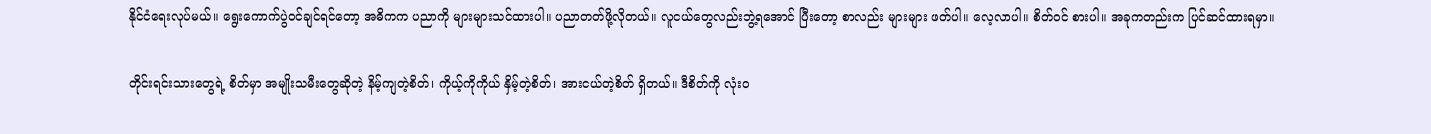နိုင်ငံရေးလုပ်မယ်။ ရွေးကောက်ပွဲဝင်ချင်ရင်တော့ အဓိကက ပညာကို များများသင်ထားပါ။ ပညာတတ်ဖို့လိုတယ်။ လူငယ်တွေလည်းဘွဲ့ရအောင် ပြီးတော့ စာလည်း များများ ဖတ်ပါ။ လေ့လာပါ။ စိတ်ဝင် စားပါ။ အခုကတည်းက ပြင်ဆင်ထားရမှာ။

တိုင်းရင်းသားတွေရဲ့ စိတ်မှာ အမျိုးသမီးတွေဆိုတဲ့ နိမ့်ကျတဲ့စိတ်၊ ကိုယ့်ကိုကိုယ် နှိမ့်တဲ့စိတ်၊ အားငယ်တဲ့စိတ် ရှိတယ်။ ဒီစိတ်ကို လုံးဝ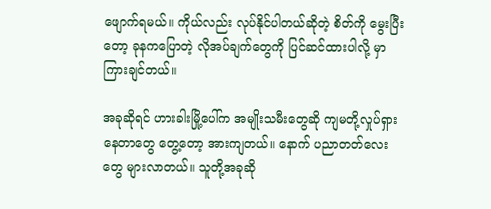ဖျောက်ရမယ်။ ကိုယ်လည်း လုပ်နိုင်ပါတယ်ဆိုတဲ့ စိတ်ကို မွေးပြီးတော့ ခုနကပြောတဲ့ လိုအပ်ချက်တွေကို ပြင်ဆင်ထားပါလို့ မှာကြားချင်တယ်။

အခုဆိုရင် ဟားခါးမြို့ပေါ်က အမျိုးသမီးတွေဆို ကျမတို့လှုပ်ရှားနေတာတွေ တွေ့တော့ အားကျတယ်။ နောက် ပညာတတ်လေးတွေ များလာတယ်။ သူတို့အခုဆို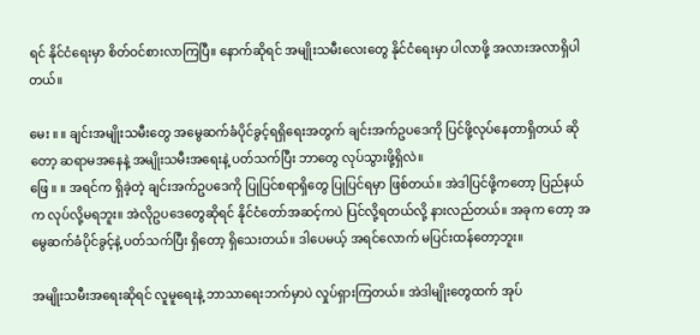ရင် နိုင်ငံရေးမှာ စိတ်ဝင်စားလာကြပြီ။ နောက်ဆိုရင် အမျိုးသမီးလေးတွေ နိုင်ငံရေးမှာ ပါလာဖို့ အလားအလာရှိပါတယ်။

မေး ။ ။ ချင်းအမျိုးသမီးတွေ အမွေဆက်ခံပိုင်ခွင့်ရရှိရေးအတွက် ချင်းအက်ဥပဒေကို ပြင်ဖို့လုပ်နေတာရှိတယ် ဆိုတော့ ဆရာမအနေနဲ့ အမျိုးသမီးအရေးနဲ့ ပတ်သက်ပြီး ဘာတွေ လုပ်သွားဖို့ရှိလဲ။
ဖြေ ။ ။ အရင်က ရှိခဲ့တဲ့ ချင်းအက်ဥပဒေကို ပြုပြင်စရာရှိတွေ ပြုပြင်ရမှာ ဖြစ်တယ်။ အဲဒါပြင်ဖို့ကတော့ ပြည်နယ် က လုပ်လို့မရဘူး။ အဲလိုဥပဒေတွေဆိုရင် နိုင်ငံတော်အဆင့်ကပဲ ပြင်လို့ရတယ်လို့ နားလည်တယ်။ အခုက တော့ အမွေဆက်ခံပိုင်ခွင့်နဲ့ ပတ်သက်ပြီး ရှိတော့ ရှိသေးတယ်။ ဒါပေမယ့် အရင်လောက် မပြင်းထန်တော့ဘူး။

အမျိုးသမီးအရေးဆိုရင် လူမူရေးနဲ့ ဘာသာရေးဘက်မှာပဲ လှုပ်ရှားကြတယ်။ အဲဒါမျိုးတွေထက် အုပ်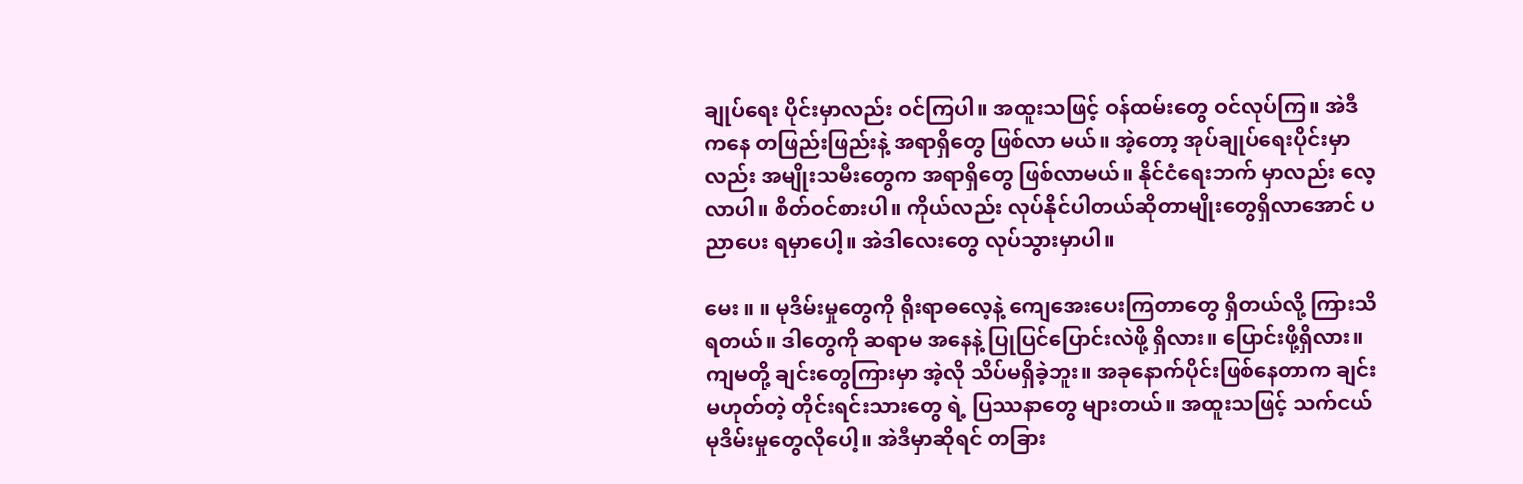ချုပ်ရေး ပိုင်းမှာလည်း ဝင်ကြပါ။ အထူးသဖြင့် ဝန်ထမ်းတွေ ဝင်လုပ်ကြ။ အဲဒီကနေ တဖြည်းဖြည်းနဲ့ အရာရှိတွေ ဖြစ်လာ မယ်။ အဲ့တော့ အုပ်ချုပ်ရေးပိုင်းမှာလည်း အမျိုးသမီးတွေက အရာရှိတွေ ဖြစ်လာမယ်။ နိုင်ငံရေးဘက် မှာလည်း လေ့လာပါ။ စိတ်ဝင်စားပါ။ ကိုယ်လည်း လုပ်နိုင်ပါတယ်ဆိုတာမျိုးတွေရှိလာအောင် ပညာပေး ရမှာပေါ့။ အဲဒါလေးတွေ လုပ်သွားမှာပါ။

မေး ။ ။ မုဒိမ်းမှုတွေကို ရိုးရာဓလေ့နဲ့ ကျေအေးပေးကြတာတွေ ရှိတယ်လို့ ကြားသိရတယ်။ ဒါတွေကို ဆရာမ အနေနဲ့ ပြုပြင်ပြောင်းလဲဖို့ ရှိလား။ ပြောင်းဖို့ရှိလား။
ကျမတို့ ချင်းတွေကြားမှာ အဲ့လို သိပ်မရှိခဲ့ဘူး။ အခုနောက်ပိုင်းဖြစ်နေတာက ချင်းမဟုတ်တဲ့ တိုင်းရင်းသားတွေ ရဲ့ ပြဿနာတွေ များတယ်။ အထူးသဖြင့် သက်ငယ်မုဒိမ်းမှုတွေလိုပေါ့။ အဲဒီမှာဆိုရင် တခြား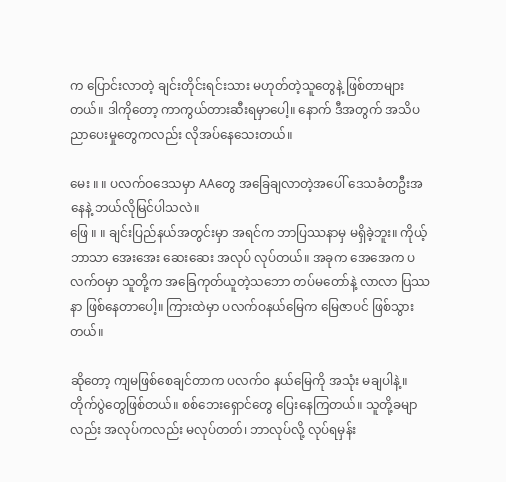က ပြောင်းလာတဲ့ ချင်းတိုင်းရင်းသား မဟုတ်တဲ့သူတွေနဲ့ ဖြစ်တာများတယ်။ ဒါကိုတော့ ကာကွယ်တားဆီးရမှာပေါ့။ နောက် ဒီအတွက် အသိပညာပေးမှုတွေကလည်း လိုအပ်နေသေးတယ်။

မေး ။ ။ ပလက်ဝဒေသမှာ AAတွေ အခြေချလာတဲ့အပေါ် ဒေသခံတဦးအနေနဲ့ ဘယ်လိုမြင်ပါသလဲ။
ဖြေ ။ ။ ချင်းပြည်နယ်အတွင်းမှာ အရင်က ဘာပြဿနာမှ မရှိခဲ့ဘူး။ ကိုယ့်ဘာသာ အေးအေး ဆေးဆေး အလုပ် လုပ်တယ်။ အခုက အေအေက ပလက်ဝမှာ သူတို့က အခြေကုတ်ယူတဲ့သဘော တပ်မတော်နဲ့ လာလာ ပြဿနာ ဖြစ်နေတာပေါ့။ ကြားထဲမှာ ပလက်ဝနယ်မြေက မြေဇာပင် ဖြစ်သွားတယ်။

ဆိုတော့ ကျမဖြစ်စေချင်တာက ပလက်ဝ နယ်မြေကို အသုံး မချပါနဲ့။ တိုက်ပွဲတွေဖြစ်တယ်။ စစ်ဘေးရှောင်တွေ ပြေးနေကြတယ်။ သူတို့ခမျာလည်း အလုပ်ကလည်း မလုပ်တတ်၊ ဘာလုပ်လို့ လုပ်ရမှန်း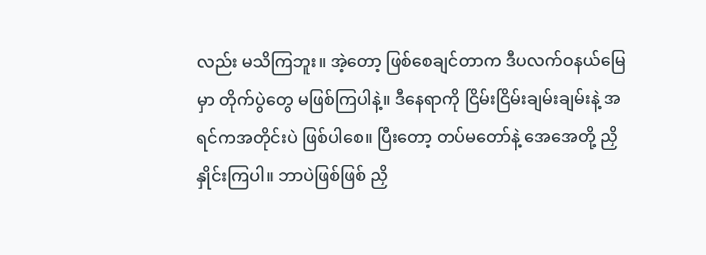လည်း မသိကြဘူး။ အဲ့တော့ ဖြစ်စေချင်တာက ဒီပလက်ဝနယ်မြေမှာ တိုက်ပွဲတွေ မဖြစ်ကြပါနဲ့။ ဒီနေရာကို ငြိမ်းငြိမ်းချမ်းချမ်းနဲ့ အရင်ကအတိုင်းပဲ ဖြစ်ပါစေ။ ပြီးတော့ တပ်မတော်နဲ့ အေအေတို့ ညှိနှိုင်းကြပါ။ ဘာပဲဖြစ်ဖြစ် ညှိ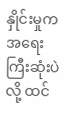နှိုင်းမှုက အရေးကြီးဆုံးပဲလို့ ထင်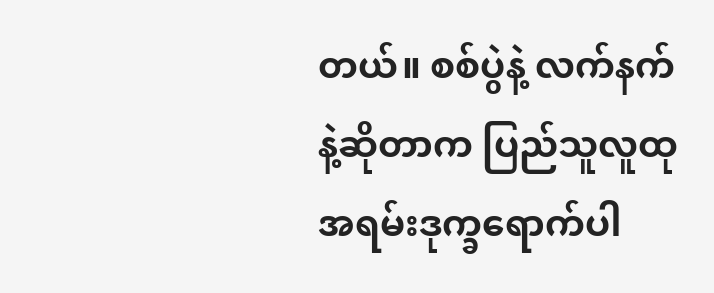တယ်။ စစ်ပွဲနဲ့ လက်နက်နဲ့ဆိုတာက ပြည်သူလူထု အရမ်းဒုက္ခရောက်ပါ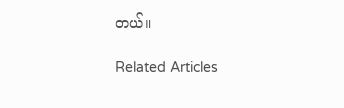တယ်။

Related Articles